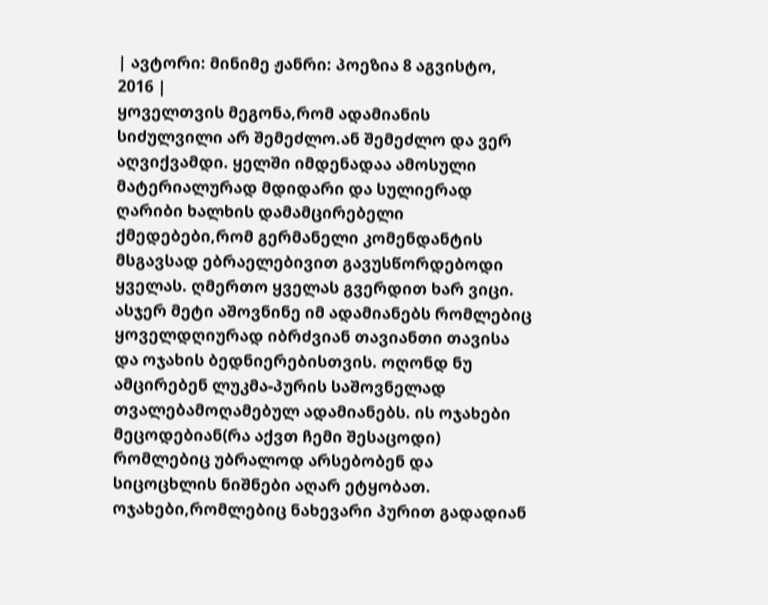| ავტორი: მინიმე ჟანრი: პოეზია 8 აგვისტო, 2016 |
ყოველთვის მეგონა,რომ ადამიანის სიძულვილი არ შემეძლო.ან შემეძლო და ვერ აღვიქვამდი. ყელში იმდენადაა ამოსული მატერიალურად მდიდარი და სულიერად ღარიბი ხალხის დამამცირებელი ქმედებები,რომ გერმანელი კომენდანტის მსგავსად ებრაელებივით გავუსწორდებოდი ყველას. ღმერთო ყველას გვერდით ხარ ვიცი. ასჯერ მეტი აშოვნინე იმ ადამიანებს რომლებიც ყოველდღიურად იბრძვიან თავიანთი თავისა და ოჯახის ბედნიერებისთვის. ოღონდ ნუ ამცირებენ ლუკმა-პურის საშოვნელად თვალებამოღამებულ ადამიანებს. ის ოჯახები მეცოდებიან(რა აქვთ ჩემი შესაცოდი) რომლებიც უბრალოდ არსებობენ და სიცოცხლის ნიშნები აღარ ეტყობათ. ოჯახები,რომლებიც ნახევარი პურით გადადიან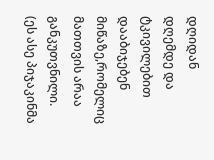დღიდან დღემდე და ტკივილებით დააბიჯებენ მიწაზე,რომელიც მათთვის არაა განკუთვნილი. (ეს ასე პიჯაკინმა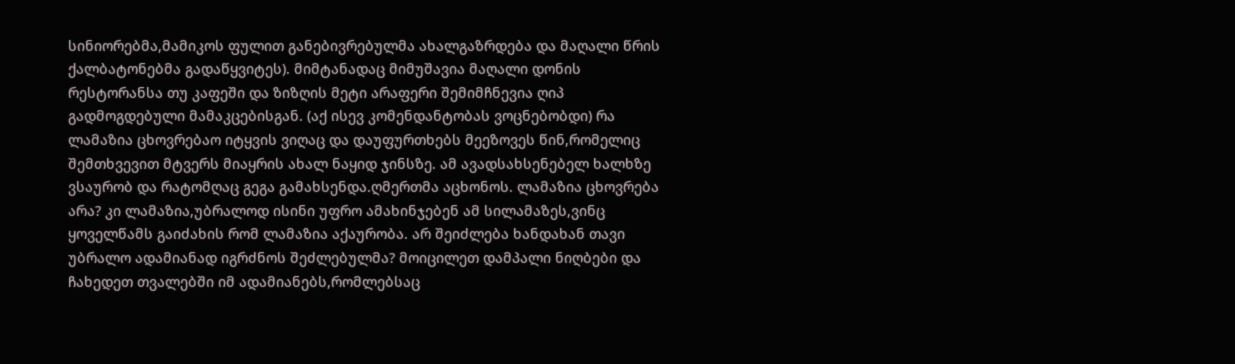სინიორებმა,მამიკოს ფულით განებივრებულმა ახალგაზრდება და მაღალი წრის ქალბატონებმა გადაწყვიტეს). მიმტანადაც მიმუშავია მაღალი დონის რესტორანსა თუ კაფეში და ზიზღის მეტი არაფერი შემიმჩნევია ღიპ გადმოგდებული მამაკცებისგან. (აქ ისევ კომენდანტობას ვოცნებობდი) რა ლამაზია ცხოვრებაო იტყვის ვიღაც და დაუფურთხებს მეეზოვეს წინ,რომელიც შემთხვევით მტვერს მიაყრის ახალ ნაყიდ ჯინსზე. ამ ავადსახსენებელ ხალხზე ვსაურობ და რატომღაც გეგა გამახსენდა.ღმერთმა აცხონოს. ლამაზია ცხოვრება არა? კი ლამაზია,უბრალოდ ისინი უფრო ამახინჯებენ ამ სილამაზეს,ვინც ყოველწამს გაიძახის რომ ლამაზია აქაურობა. არ შეიძლება ხანდახან თავი უბრალო ადამიანად იგრძნოს შეძლებულმა? მოიცილეთ დამპალი ნიღბები და ჩახედეთ თვალებში იმ ადამიანებს,რომლებსაც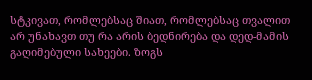სტკივათ, რომლებსაც შიათ, რომლებსაც თვალით არ უნახავთ თუ რა არის ბედნირება და დედ-მამის გაღიმებული სახეები. ზოგს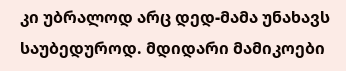კი უბრალოდ არც დედ-მამა უნახავს საუბედუროდ. მდიდარი მამიკოები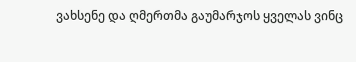ვახსენე და ღმერთმა გაუმარჯოს ყველას ვინც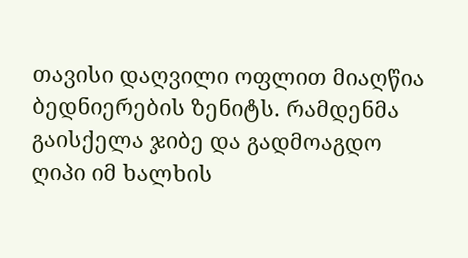თავისი დაღვილი ოფლით მიაღწია ბედნიერების ზენიტს. რამდენმა გაისქელა ჯიბე და გადმოაგდო ღიპი იმ ხალხის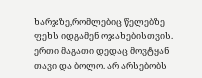ხარჯზე,რომლებიც წელებზე ფეხს იდგამენ ოჯახებისთვის. ერთი მაგათი დედაც მოვტყან თავი და ბოლო. არ არსებობს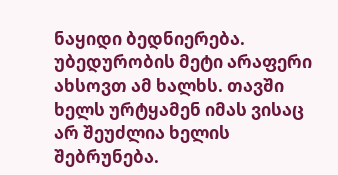ნაყიდი ბედნიერება. უბედურობის მეტი არაფერი ახსოვთ ამ ხალხს. თავში ხელს ურტყამენ იმას ვისაც არ შეუძლია ხელის შებრუნება.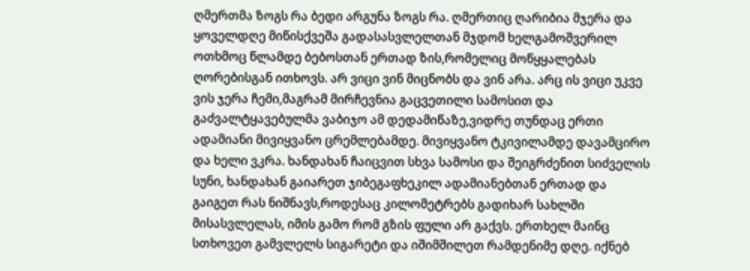ღმერთმა ზოგს რა ბედი არგუნა ზოგს რა. ღმერთიც ღარიბია მჯერა და ყოველდღე მიწისქვეშა გადასასვლელთან მჯდომ ხელგამოშვერილ ოთხმოც წლამდე ბებოსთან ერთად ზის,რომელიც მოწყყალებას ღორებისგან ითხოვს. არ ვიცი ვინ მიცნობს და ვინ არა. არც ის ვიცი უკვე ვის ჯერა ჩემი,მაგრამ მირჩევნია გაცვეთილი სამოსით და გაძვალტყავებულმა ვაბიჯო ამ დედამიწაზე,ვიდრე თუნდაც ერთი ადამიანი მივიყვანო ცრემლებამდე. მივიყვანო ტკივილამდე დავამცირო და ხელი ვკრა. ხანდახან ჩაიცვით სხვა სამოსი და შეიგრძენით სიძველის სუნი, ხანდახან გაიარეთ ჯიბეგაფხეკილ ადამიანებთან ერთად და გაიგეთ რას ნიშნავს,როდესაც კილომეტრებს გადიხარ სახლში მისასვლელას, იმის გამო რომ გზის ფული არ გაქვს. ერთხელ მაინც სთხოვეთ გამვლელს სიგარეტი და იშიმშილეთ რამდენიმე დღე. იქნებ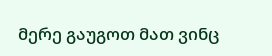მერე გაუგოთ მათ ვინც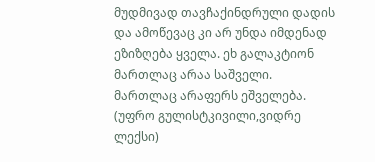მუდმივად თავჩაქინდრული დადის და ამოწევაც კი არ უნდა იმდენად ეზიზღება ყველა. ეხ გალაკტიონ მართლაც არაა საშველი. მართლაც არაფერს ეშველება.
(უფრო გულისტკივილი,ვიდრე ლექსი)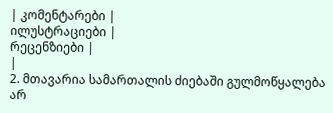| კომენტარები |
ილუსტრაციები |
რეცენზიები |
|
2. მთავარია სამართალის ძიებაში გულმოწყალება არ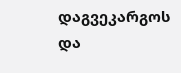დაგვეკარგოს და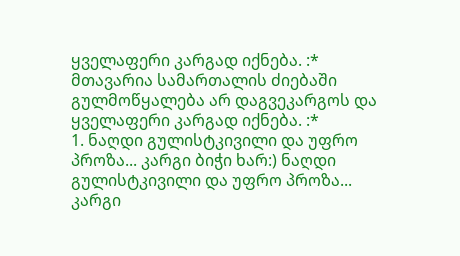ყველაფერი კარგად იქნება. :* მთავარია სამართალის ძიებაში გულმოწყალება არ დაგვეკარგოს და ყველაფერი კარგად იქნება. :*
1. ნაღდი გულისტკივილი და უფრო პროზა... კარგი ბიჭი ხარ:) ნაღდი გულისტკივილი და უფრო პროზა... კარგი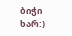ბიჭი ხარ:)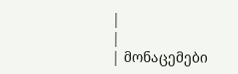|
|
| მონაცემები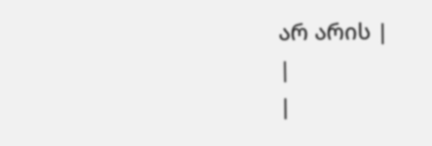არ არის |
|
|